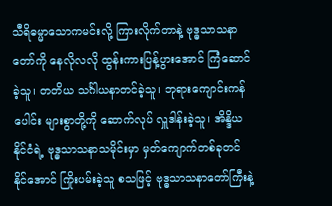သီရိဓမ္မာသောကမင်းလို့ ကြားလိုက်တာနဲ့ ဗုဒ္ဓသာသနာတော်ကို နေလိုလလို ထွန်းကားပြန့်ပွားအောင် ကြံဆောင်ခဲ့သူ၊ တတိယ သင်္ဂါယနာတင်ခဲ့သူ၊ ဘုရားကျောင်းကန်ပေါင်း များစွာတို့ကို ဆောက်လုပ် လှူဒါန်းခဲ့သူ၊ အိန္ဒိယနိုင်ငံရဲ့ ဗုဒ္ဓသာသနာသမိုင်းမှာ မှတ်ကျောက်တစ်ခုတင်နိုင်အောင် ကြိုးပမ်းခဲ့သူ စသဖြင့် ဗုဒ္ဓသာသနာတော်ကြီးနဲ့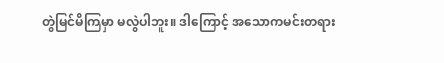တွဲမြင်မိကြမှာ မလွဲပါဘူး။ ဒါကြောင့် အသောကမင်းတရား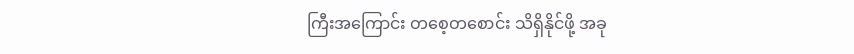ကြီးအကြောင်း တစေ့တစောင်း သိရှိနိုင်ဖို့ အခု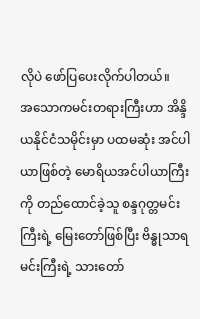လိုပဲ ဖော်ပြပေးလိုက်ပါတယ်။
အသောကမင်းတရားကြီးဟာ အိန္ဒိယနိုင်ငံသမိုင်းမှာ ပထမဆုံး အင်ပါယာဖြစ်တဲ့ မောရိယအင်ပါယာကြီးကို တည်ထောင်ခဲ့သူ စန္ဒဂုတ္တမင်းကြီးရဲ့ မြေးတော်ဖြစ်ပြီး ဗိန္ဓုသာရမင်းကြီးရဲ့ သားတော်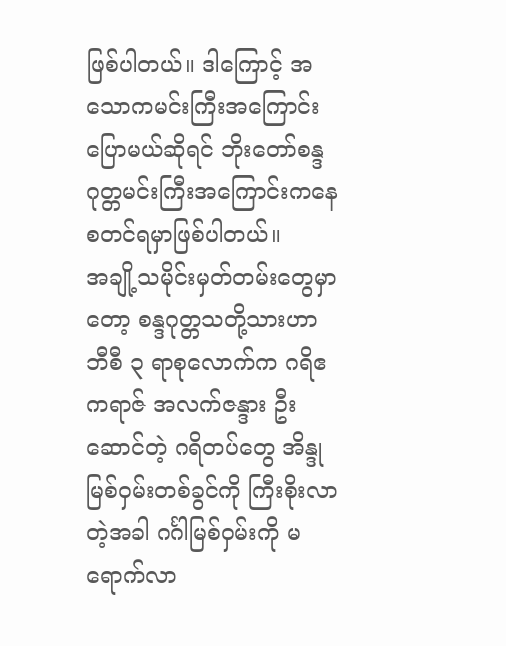ဖြစ်ပါတယ်။ ဒါကြောင့် အသောကမင်းကြီးအကြောင်းပြောမယ်ဆိုရင် ဘိုးတော်စန္ဒဂုတ္တမင်းကြီးအကြောင်းကနေ စတင်ရမှာဖြစ်ပါတယ်။
အချို့သမိုင်းမှတ်တမ်းတွေမှာတော့ စန္ဒဂုတ္တသတို့သားဟာ ဘီစီ ၃ ရာစုလောက်က ဂရိဧကရာဇ် အလက်ဇန္ဒား ဦးဆောင်တဲ့ ဂရိတပ်တွေ အိန္ဒုမြစ်ဝှမ်းတစ်ခွင်ကို ကြီးစိုးလာတဲ့အခါ ဂင်္ဂါမြစ်ဝှမ်းကို မရောက်လာ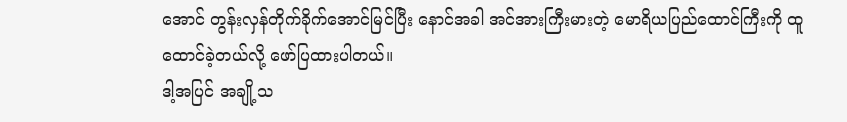အောင် တွန်းလှန်တိုက်ခိုက်အောင်မြင်ပြီး နောင်အခါ အင်အားကြီးမားတဲ့ မောရိယပြည်ထောင်ကြီးကို ထူထောင်ခဲ့တယ်လို့ ဖော်ပြထားပါတယ်။
ဒါ့အပြင် အချို့သ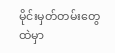မိုင်းမှတ်တမ်းတွေထဲမှာ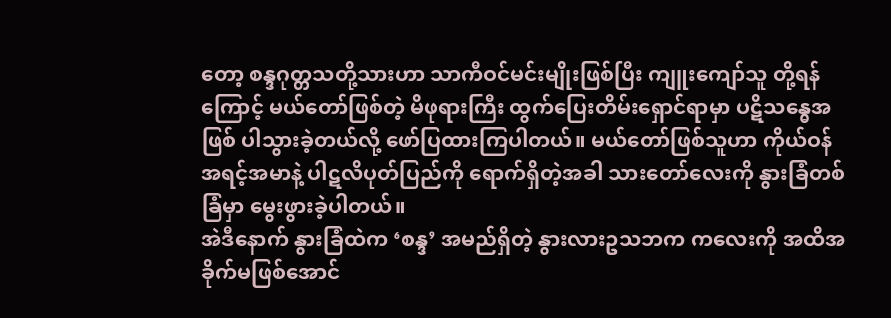တော့ စန္ဒဂုတ္တသတို့သားဟာ သာကီဝင်မင်းမျိုးဖြစ်ပြီး ကျူးကျော်သူ တို့ရန်ကြောင့် မယ်တော်ဖြစ်တဲ့ မိဖုရားကြီး ထွက်ပြေးတိမ်းရှောင်ရာမှာ ပဋိသန္ဓေအဖြစ် ပါသွားခဲ့တယ်လို့ ဖော်ပြထားကြပါတယ်။ မယ်တော်ဖြစ်သူဟာ ကိုယ်ဝန်အရင့်အမာနဲ့ ပါဋလိပုတ်ပြည်ကို ရောက်ရှိတဲ့အခါ သားတော်လေးကို နွားခြံတစ်ခြံမှာ မွေးဖွားခဲ့ပါတယ်။
အဲဒီနောက် နွားခြံထဲက ‘စန္ဒ’ အမည်ရှိတဲ့ နွားလားဥသဘက ကလေးကို အထိအခိုက်မဖြစ်အောင်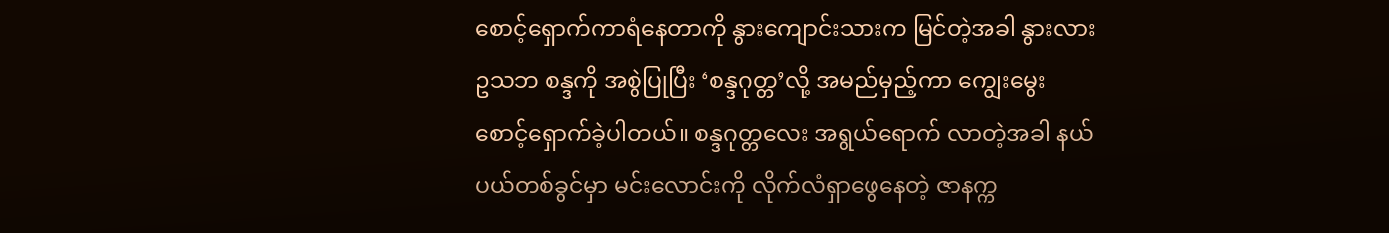စောင့်ရှောက်ကာရံနေတာကို နွားကျောင်းသားက မြင်တဲ့အခါ နွားလားဥသဘ စန္ဒကို အစွဲပြုပြီး ‘စန္ဒဂုတ္တ’လို့ အမည်မှည့်ကာ ကျွေးမွေးစောင့်ရှောက်ခဲ့ပါတယ်။ စန္ဒဂုတ္တလေး အရွယ်ရောက် လာတဲ့အခါ နယ်ပယ်တစ်ခွင်မှာ မင်းလောင်းကို လိုက်လံရှာဖွေနေတဲ့ ဇာနက္က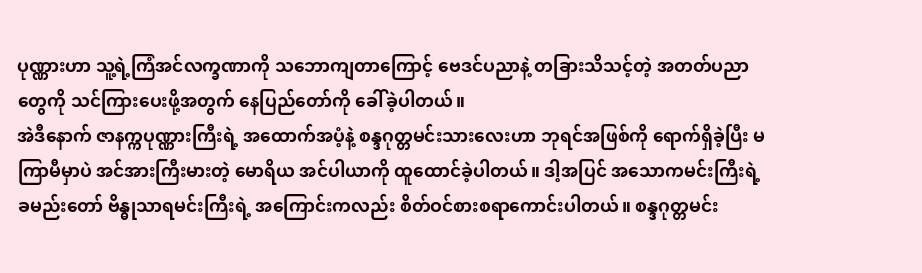ပုဏ္ဏားဟာ သူ့ရဲ့ကြံအင်လက္ခဏာကို သဘောကျတာကြောင့် ဗေဒင်ပညာနဲ့ တခြားသိသင့်တဲ့ အတတ်ပညာတွေကို သင်ကြားပေးဖို့အတွက် နေပြည်တော်ကို ခေါ်ခဲ့ပါတယ်။
အဲဒီနောက် ဇာနက္ကပုဏ္ဏားကြီးရဲ့ အထောက်အပံ့နဲ့ စန္ဒဂုတ္တမင်းသားလေးဟာ ဘုရင်အဖြစ်ကို ရောက်ရှိခဲ့ပြီး မကြာမီမှာပဲ အင်အားကြီးမားတဲ့ မောရိယ အင်ပါယာကို ထူထောင်ခဲ့ပါတယ်။ ဒါ့အပြင် အသောကမင်းကြီးရဲ့ ခမည်းတော် ဗိန္ဓုသာရမင်းကြီးရဲ့ အကြောင်းကလည်း စိတ်ဝင်စားစရာကောင်းပါတယ်။ စန္ဒဂုတ္တမင်း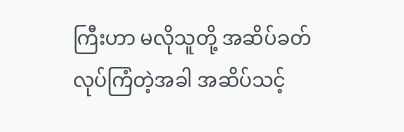ကြီးဟာ မလိုသူတို့ အဆိပ်ခတ်လုပ်ကြံတဲ့အခါ အဆိပ်သင့်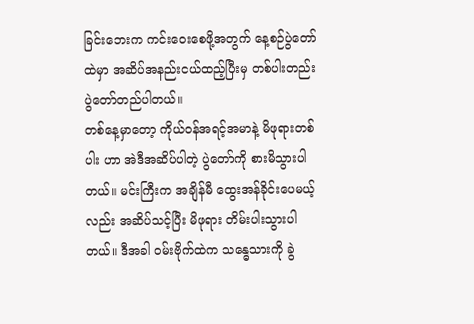ခြင်းဘေးက ကင်းဝေးစေဖို့အတွက် နေ့စဉ်ပွဲတော်ထဲမှာ အဆိပ်အနည်းငယ်ထည့်ပြီးမှ တစ်ပါးတည်း ပွဲတော်တည်ပါတယ်။
တစ်နေ့မှာတော့ ကိုယ်ဝန်အရင့်အမာနဲ့ မိဖုရားတစ်ပါး ဟာ အဲဒီအဆိပ်ပါတဲ့ ပွဲတော်ကို စားမိသွားပါတယ်။ မင်းကြီးက အချိန်မီ ထွေးအန်ခိုင်းပေမယ့်လည်း အဆိပ်သင့်ပြီး မိဖုရား တိမ်းပါးသွားပါတယ်။ ဒီအခါ ဝမ်းဗိုက်ထဲက သန္ဓေသားကို ခွဲ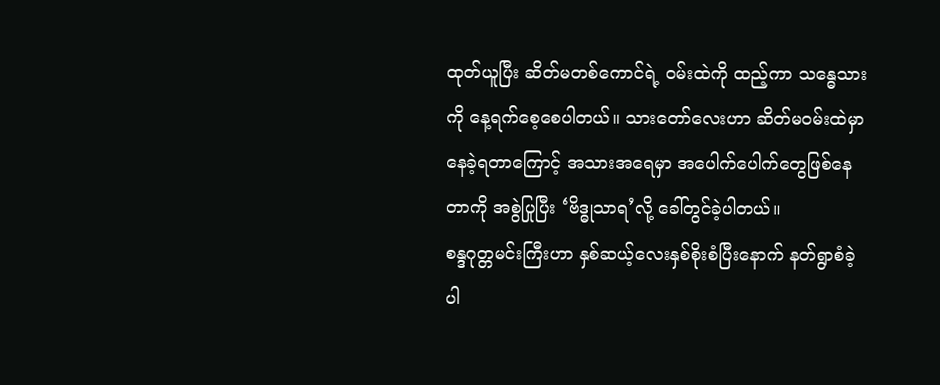ထုတ်ယူပြီး ဆိတ်မတစ်ကောင်ရဲ့ ဝမ်းထဲကို ထည့်ကာ သန္ဓေသားကို နေ့ရက်စေ့စေပါတယ်။ သားတော်လေးဟာ ဆိတ်မဝမ်းထဲမှာ နေခဲ့ရတာကြောင့် အသားအရေမှာ အပေါက်ပေါက်တွေဖြစ်နေတာကို အစွဲပြုပြီး ‘ဗိဒ္ဓုသာရ’လို့ ခေါ်တွင်ခဲ့ပါတယ်။
စန္ဒဂုတ္တမင်းကြီးဟာ နှစ်ဆယ့်လေးနှစ်စိုးစံပြီးနောက် နတ်ရွာစံခဲ့ပါ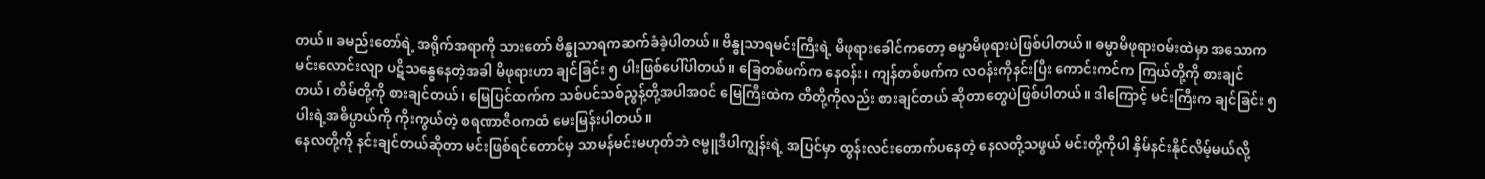တယ်။ ခမည်းတော်ရဲ့ အရိုက်အရာကို သားတော် ဗိန္ဓုသာရကဆက်ခံခဲ့ပါတယ်။ ဗိန္ဓုသာရမင်းကြီးရဲ့ မိဖုရားခေါင်ကတော့ ဓမ္မာမိဖုရားပဲဖြစ်ပါတယ်။ ဓမ္မာမိဖုရားဝမ်းထဲမှာ အသောကမင်းလောင်းလျာ ပဋိသန္ဓေနေတဲ့အခါ မိဖုရားဟာ ချင်ခြင်း ၅ ပါးဖြစ်ပေါ်ပါတယ်။ ခြေတစ်ဖက်က နေဝန်း၊ ကျန်တစ်ဖက်က လဝန်းကိုနင်းပြီး ကောင်းကင်က ကြယ်တို့ကို စားချင်တယ်၊ တိမ်တို့ကို စားချင်တယ်၊ မြေပြင်ထက်က သစ်ပင်သစ်ညွန့်တို့အပါအဝင် မြေကြီးထဲက တီတို့ကိုလည်း စားချင်တယ် ဆိုတာတွေပဲဖြစ်ပါတယ်။ ဒါကြောင့် မင်းကြီးက ချင်ခြင်း ၅ ပါးရဲ့အဓိပ္ပာယ်ကို ကိုးကွယ်တဲ့ စရဏာဇီဝကထံ မေးမြန်းပါတယ်။
နေလတို့ကို နင်းချင်တယ်ဆိုတာ မင်းဖြစ်ရင်တောင်မှ သာမန်မင်းမဟုတ်ဘဲ ဇမ္ဗူဒီပါကျွန်းရဲ့ အပြင်မှာ ထွန်းလင်းတောက်ပနေတဲ့ နေလတို့သဖွယ် မင်းတို့ကိုပါ နှိမ်နင်းနိုင်လိမ့်မယ်လို့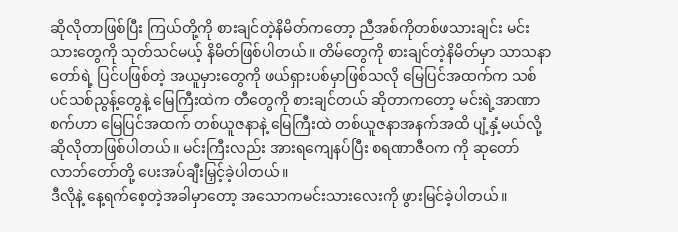ဆိုလိုတာဖြစ်ပြီး ကြယ်တို့ကို စားချင်တဲ့နိမိတ်ကတော့ ညီအစ်ကိုတစ်ဖသားချင်း မင်းသားတွေကို သုတ်သင်မယ့် နိမိတ်ဖြစ်ပါတယ်။ တိမ်တွေကို စားချင်တဲ့နိမိတ်မှာ သာသနာတော်ရဲ့ ပြင်ပဖြစ်တဲ့ အယူမှားတွေကို ဖယ်ရှားပစ်မှာဖြစ်သလို မြေပြင်အထက်က သစ်ပင်သစ်ညွန့်တွေနဲ့ မြေကြီးထဲက တီတွေကို စားချင်တယ် ဆိုတာကတော့ မင်းရဲ့အာဏာစက်ဟာ မြေပြင်အထက် တစ်ယူဇနာနဲ့ မြေကြီးထဲ တစ်ယူဇနာအနက်အထိ ပျံ့နှံ့မယ်လို့ ဆိုလိုတာဖြစ်ပါတယ်။ မင်းကြီးလည်း အားရကျေနပ်ပြီး စရဏာဇီဝက ကို ဆုတော်လာဘ်တော်တို့ ပေးအပ်ချီးမြှင့်ခဲ့ပါတယ်။
ဒီလိုနဲ့ နေ့ရက်စေ့တဲ့အခါမှာတော့ အသောကမင်းသားလေးကို ဖွားမြင်ခဲ့ပါတယ်။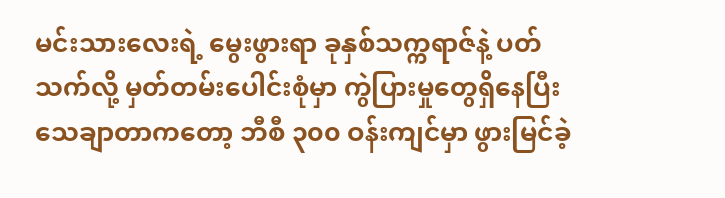မင်းသားလေးရဲ့ မွေးဖွားရာ ခုနှစ်သက္ကရာဇ်နဲ့ ပတ်သက်လို့ မှတ်တမ်းပေါင်းစုံမှာ ကွဲပြားမှုတွေရှိနေပြီး သေချာတာကတော့ ဘီစီ ၃၀၀ ဝန်းကျင်မှာ ဖွားမြင်ခဲ့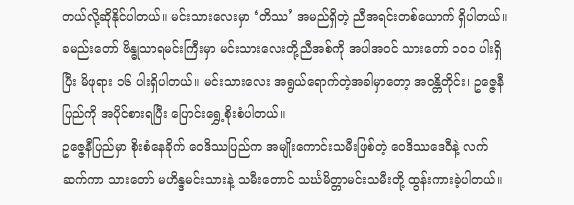တယ်လို့ဆိုနိုင်ပါတယ်။ မင်းသားလေးမှာ ‘တိဿ’ အမည်ရှိတဲ့ ညီအရင်းတစ်ယောက် ရှိပါတယ်။ ခမည်းတော် ဗိန္ဓုသာရမင်းကြီးမှာ မင်းသားလေးတို့ညီအစ်ကို အပါအဝင် သားတော် ၁၀၁ ပါးရှိပြီး မိဖုရား ၁၆ ပါးရှိပါတယ်။ မင်းသားလေး အရွယ်ရောက်တဲ့အခါမှာတော့ အဝန္တိတိုင်း၊ ဥဇ္ဇေနီပြည်ကို အပိုင်စားရပြီး ပြောင်းရွှေ့စိုးစံပါတယ်။
ဥဇ္ဇေနီပြည်မှာ စိုးစံနေခိုက် ဝေဒိဿပြည်က အမျိုးကောင်းသမီးဖြစ်တဲ့ ဝေဒိဿဒေဝီနဲ့ လက်ဆက်ကာ သားတော် မဟိန္ဒမင်းသားနဲ့ သမီးတောင် သင်္ဃမိတ္တာမင်းသမီးတို့ ထွန်းကားခဲ့ပါတယ်။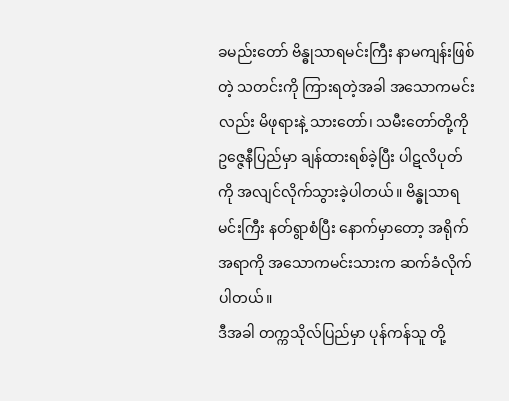ခမည်းတော် ဗိန္ဓုသာရမင်းကြီး နာမကျန်းဖြစ်တဲ့ သတင်းကို ကြားရတဲ့အခါ အသောကမင်းလည်း မိဖုရားနဲ့ သားတော်၊ သမီးတော်တို့ကို ဥဇ္ဇေနီပြည်မှာ ချန်ထားရစ်ခဲ့ပြီး ပါဋလိပုတ်ကို အလျင်လိုက်သွားခဲ့ပါတယ်။ ဗိန္ဓုသာရမင်းကြီး နတ်ရွာစံပြီး နောက်မှာတော့ အရိုက်အရာကို အသောကမင်းသားက ဆက်ခံလိုက်ပါတယ်။
ဒီအခါ တက္ကသိုလ်ပြည်မှာ ပုန်ကန်သူ တို့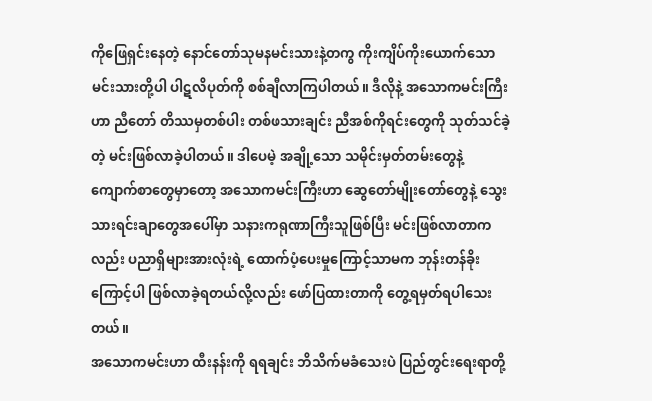ကိုဖြေရှင်းနေတဲ့ နောင်တော်သုမနမင်းသားနဲ့တကွ ကိုးကျိပ်ကိုးယောက်သော မင်းသားတို့ပါ ပါဋလိပုတ်ကို စစ်ချီလာကြပါတယ်။ ဒီလိုနဲ့ အသောကမင်းကြီးဟာ ညီတော် တိဿမှတစ်ပါး တစ်ဖသားချင်း ညီအစ်ကိုရင်းတွေကို သုတ်သင်ခဲ့တဲ့ မင်းဖြစ်လာခဲ့ပါတယ်။ ဒါပေမဲ့ အချို့သော သမိုင်းမှတ်တမ်းတွေနဲ့ ကျောက်စာတွေမှာတော့ အသောကမင်းကြီးဟာ ဆွေတော်မျိုးတော်တွေနဲ့ သွေးသားရင်းချာတွေအပေါ်မှာ သနားကရုဏာကြီးသူဖြစ်ပြီး မင်းဖြစ်လာတာကလည်း ပညာရှိများအားလုံးရဲ့ ထောက်ပံ့ပေးမှုကြောင့်သာမက ဘုန်းတန်ခိုးကြောင့်ပါ ဖြစ်လာခဲ့ရတယ်လို့လည်း ဖော်ပြထားတာကို တွေ့ရမှတ်ရပါသေးတယ်။
အသောကမင်းဟာ ထီးနန်းကို ရရချင်း ဘိသိက်မခံသေးပဲ ပြည်တွင်းရေးရာတို့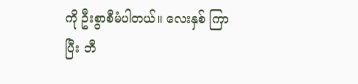ကို ဦးစွာစီမံပါတယ်။ လေးနှစ် ကြာပြီး ဘီ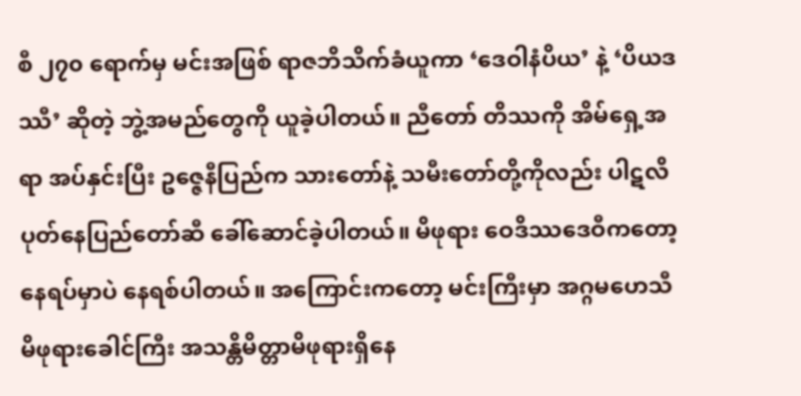စီ ၂၇၀ ရောက်မှ မင်းအဖြစ် ရာဇဘိသိက်ခံယူကာ ‘ဒေဝါနံပိယ’ နဲ့ ‘ပိယဒဿီ’ ဆိုတဲ့ ဘွဲ့အမည်တွေကို ယူခဲ့ပါတယ်။ ညီတော် တိဿကို အိမ်ရှေ့အရာ အပ်နှင်းပြီး ဥဇ္ဇေနီပြည်က သားတော်နဲ့ သမီးတော်တို့ကိုလည်း ပါဋလိပုတ်နေပြည်တော်ဆီ ခေါ်ဆောင်ခဲ့ပါတယ်။ မိဖုရား ဝေဒိဿဒေဝီကတော့ နေရပ်မှာပဲ နေရစ်ပါတယ်။ အကြောင်းကတော့ မင်းကြီးမှာ အဂ္ဂမဟေသီမိဖုရားခေါင်ကြီး အသန္တိမိတ္တာမိဖုရားရှိနေ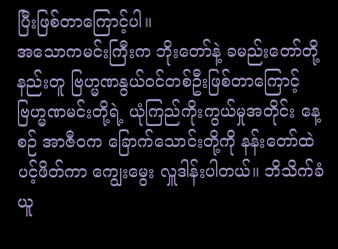ပြီးဖြစ်တာကြောင့်ပါ။
အသောကမင်းကြီးက ဘိုးတော်နဲ့ ခမည်းတော်တို့နည်းတူ ဗြဟ္မဏနွယ်ဝင်တစ်ဦးဖြစ်တာကြောင့် ဗြဟ္မဏမင်းတို့ရဲ့ ယုံကြည်ကိုးကွယ်မှုအတိုင်း နေ့စဉ် အာဇီဝက ခြောက်သောင်းတို့ကို နန်းတော်ထဲပင့်ဖိတ်ကာ ကျွေးမွေး လှူဒါန်းပါတယ်။ ဘိသိက်ခံယူ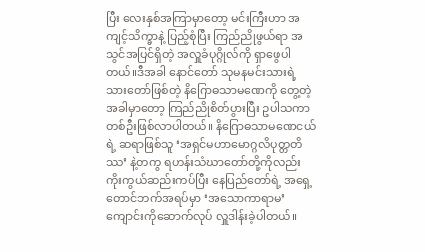ပြီး လေးနှစ်အကြာမှာတော့ မင်းကြီးဟာ အကျင့်သိက္ခာနဲ့ ပြည့်စုံပြီး ကြည်ညိုဖွယ်ရာ အသွင်အပြင်ရှိတဲ့ အလှူခံပုဂ္ဂိုလ်ကို ရှာဖွေပါတယ်။ဒီအခါ နောင်တော် သုမနမင်းသားရဲ့ သားတော်ဖြစ်တဲ့ နိဂြောဓသာမဏေကို တွေ့တဲ့အခါမှာတော့ ကြည်ညိုစိတ်ပွားပြီး ဥပါသကာတစ်ဦးဖြစ်လာပါတယ်။ နိဂြောဓသာမဏေငယ်ရဲ့ ဆရာဖြစ်သူ ‘အရှင်မဟာမောဂ္ဂလိပုတ္တတိဿ’ နဲ့တကွ ရဟန်းသံဃာတော်တို့ကိုလည်း ကိုးကွယ်ဆည်းကပ်ပြီး နေပြည်တော်ရဲ့ အရှေ့တောင်ဘက်အရပ်မှာ ‘အသောကာရာမ’ ကျောင်းကိုဆောက်လုပ် လှူဒါန်းခဲ့ပါတယ်။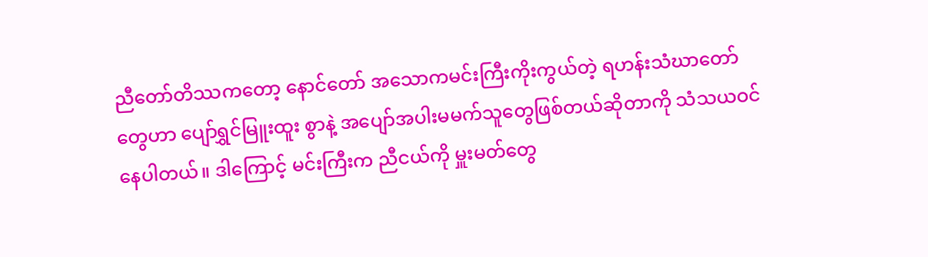ညီတော်တိဿကတော့ နောင်တော် အသောကမင်းကြီးကိုးကွယ်တဲ့ ရဟန်းသံဃာတော်တွေဟာ ပျော်ရွှင်မြူးထူး စွာနဲ့ အပျော်အပါးမမက်သူတွေဖြစ်တယ်ဆိုတာကို သံသယဝင်နေပါတယ်။ ဒါကြောင့် မင်းကြီးက ညီငယ်ကို မှူးမတ်တွေ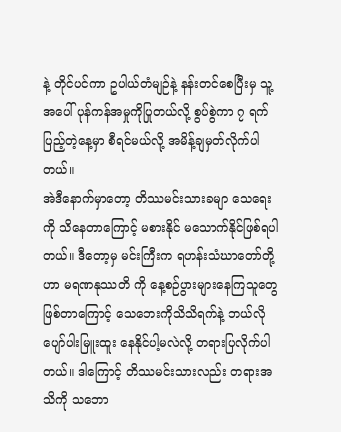နဲ့ တိုင်ပင်ကာ ဥပါယ်တံမျဉ်နဲ့ နန်းတင်စေပြီးမှ သူ့အပေါ် ပုန်ကန်အမှုကိုပြုတယ်လို့ စွပ်စွဲကာ ၇ ရက်ပြည့်တဲ့နေ့မှာ စီရင်မယ်လို့ အမိန့်ချမှတ်လိုက်ပါတယ်။
အဲဒီနောက်မှာတော့ တိဿမင်းသားခမျာ သေရေးကို သိနေတာကြောင့် မစားနိုင် မသောက်နိုင်ဖြစ်ရပါတယ်။ ဒီတော့မှ မင်းကြီးက ရဟန်းသံဃာတော်တို့ဟာ မရဏနုဿတိ ကို နေ့စဉ်ပွားများနေကြသူတွေဖြစ်တာကြောင့် သေဘေးကိုသိသိရက်နဲ့ ဘယ်လိုပျော်ပါးမြူးထူး နေနိုင်ပါ့မလဲလို့ တရားပြလိုက်ပါတယ်။ ဒါကြောင့် တိဿမင်းသားလည်း တရားအသိကို သဘော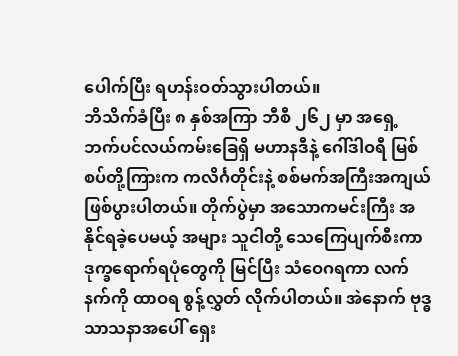ပေါက်ပြီး ရဟန်းဝတ်သွားပါတယ်။
ဘိသိက်ခံပြီး ၈ နှစ်အကြာ ဘီစီ ၂၆၂ မှာ အရှေ့ဘက်ပင်လယ်ကမ်းခြေရှိ မဟာနဒီနဲ့ ဂေါ်ဒါဝရီ မြစ်စပ်တို့ကြားက ကလိင်္ဂတိုင်းနဲ့ စစ်မက်အကြီးအကျယ်ဖြစ်ပွားပါတယ်။ တိုက်ပွဲမှာ အသောကမင်းကြီး အနိုင်ရခဲ့ပေမယ့် အများ သူငါတို့ သေကြေပျက်စီးကာ ဒုက္ခရောက်ရပုံတွေကို မြင်ပြီး သံဝေဂရကာ လက်နက်ကို ထာဝရ စွန့်လွှတ် လိုက်ပါတယ်။ အဲနောက် ဗုဒ္ဓသာသနာအပေါ် ရှေး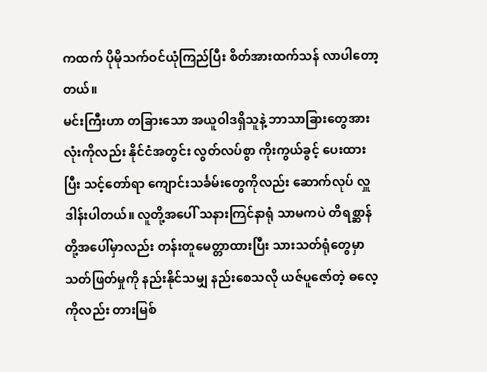ကထက် ပိုမိုသက်ဝင်ယုံကြည်ပြီး စိတ်အားထက်သန် လာပါတော့တယ်။
မင်းကြီးဟာ တခြားသော အယူဝါဒရှိသူနဲ့ ဘာသာခြားတွေအားလုံးကိုလည်း နိုင်ငံအတွင်း လွတ်လပ်စွာ ကိုးကွယ်ခွင့် ပေးထားပြီး သင့်တော်ရာ ကျောင်းသင်္ခမ်းတွေကိုလည်း ဆောက်လုပ် လှူဒါန်းပါတယ်။ လူတို့အပေါ် သနားကြင်နာရုံ သာမကပဲ တိရစ္ဆာန်တို့အပေါ်မှာလည်း တန်းတူမေတ္တာထားပြီး သားသတ်ရုံတွေမှာ သတ်ဖြတ်မှုကို နည်းနိုင်သမျှ နည်းစေသလို ယဇ်ပူဇော်တဲ့ ဓလေ့ကိုလည်း တားမြစ်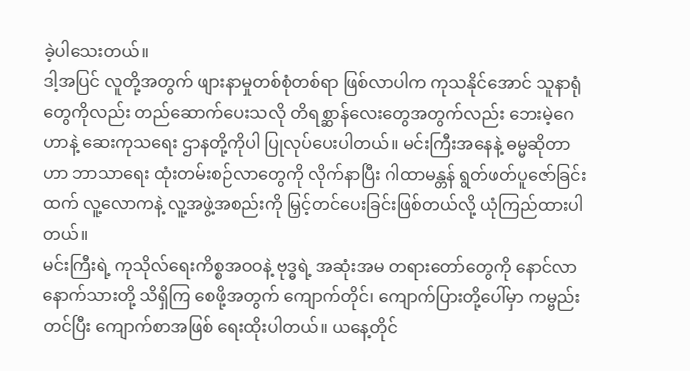ခဲ့ပါသေးတယ်။
ဒါ့အပြင် လူတို့အတွက် ဖျားနာမှုတစ်စုံတစ်ရာ ဖြစ်လာပါက ကုသနိုင်အောင် သူနာရုံတွေကိုလည်း တည်ဆောက်ပေးသလို တိရစ္ဆာန်လေးတွေအတွက်လည်း ဘေးမဲ့ဂေဟာနဲ့ ဆေးကုသရေး ဌာနတို့ကိုပါ ပြုလုပ်ပေးပါတယ်။ မင်းကြီးအနေနဲ့ ဓမ္မဆိုတာဟာ ဘာသာရေး ထုံးတမ်းစဉ်လာတွေကို လိုက်နာပြီး ဂါထာမန္တန် ရွတ်ဖတ်ပူဇော်ခြင်းထက် လူ့လောကနဲ့ လူ့အဖွဲ့အစည်းကို မြှင့်တင်ပေးခြင်းဖြစ်တယ်လို့ ယုံကြည်ထားပါတယ်။
မင်းကြီးရဲ့ ကုသိုလ်ရေးကိစ္စအဝဝနဲ့ ဗုဒ္ဓရဲ့ အဆုံးအမ တရားတော်တွေကို နောင်လာနောက်သားတို့ သိရှိကြ စေဖို့အတွက် ကျောက်တိုင်၊ ကျောက်ပြားတို့ပေါ်မှာ ကမ္ဗည်းတင်ပြီး ကျောက်စာအဖြစ် ရေးထိုးပါတယ်။ ယနေ့တိုင်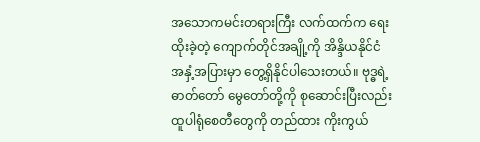အသောကမင်းတရားကြီး လက်ထက်က ရေးထိုးခဲ့တဲ့ ကျောက်တိုင်အချို့ကို အိန္ဒိယနိုင်ငံ အနှံ့အပြားမှာ တွေ့ရှိနိုင်ပါသေးတယ်။ ဗုဒ္ဓရဲ့ ဓာတ်တော် မွေတော်တို့ကို စုဆောင်းပြီးလည်း ထူပါရုံစေတီတွေကို တည်ထား ကိုးကွယ်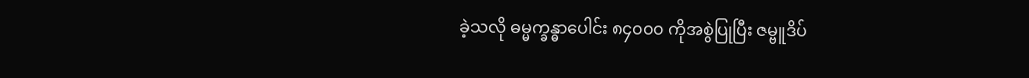ခဲ့သလို ဓမ္မက္ခန္ဓာပေါင်း ၈၄၀၀၀ ကိုအစွဲပြုပြီး ဇမ္ဗူဒိပ်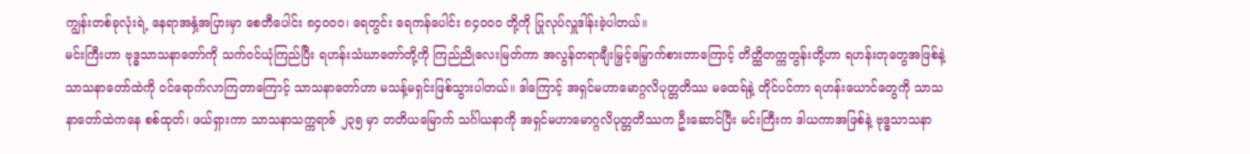ကျွန်းတစ်ခုလုံးရဲ့ နေရာအနှံ့အပြားမှာ စေတီပေါင်း ၈၄၀၀၀၊ ရေတွင်း ရေကန်ပေါင်း ၈၄၀၀၀ တို့ကို ပြုလုပ်လှူဒါန်းခဲ့ပါတယ်။
မင်းကြီးဟာ ဗုဒ္ဓသာသနာတော်ကို သက်ဝင်ယုံကြည်ပြီး ရဟန်းသံဃာတော်တို့ကို ကြည်ညိုလေးမြတ်ကာ အလွန်တရာချီးမြှင့်မြှောက်စားတာကြောင့် တိတ္ထိတက္ကတွန်းတို့ဟာ ရဟန်းတုတွေအဖြစ်နဲ့ သာသနာတော်ထဲကို ဝင်ရောက်လာကြတာကြောင့် သာသနာတော်ဟာ မသန့်မရှင်းဖြစ်သွားပါတယ်။ ဒါကြောင့် အရှင်မဟာမောဂ္ဂလိပုတ္တတိဿ မထေရ်နဲ့ တိုင်ပင်ကာ ရဟန်းယောင်တွေကို သာသနာတော်ထဲကနေ စစ်ထုတ်၊ ဖယ်ရှားကာ သာသနာသက္ကရာဇ် ၂၃၅ မှာ တတိယမြောက် သင်္ဂါယနာကို အရှင်မဟာမောဂ္ဂလိပုတ္တတိဿက ဦးဆောင်ပြီး မင်းကြီးက ဒါယကာအဖြစ်နဲ့ ဗုဒ္ဓသာသနာ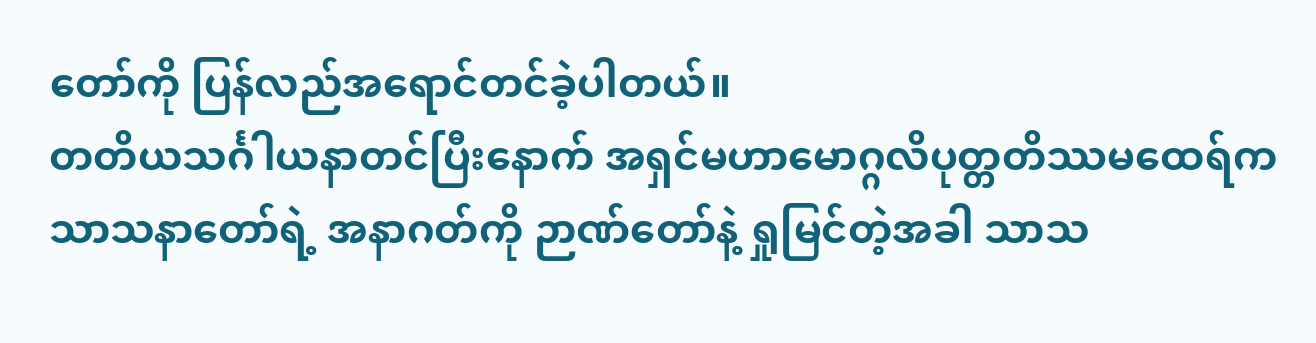တော်ကို ပြန်လည်အရောင်တင်ခဲ့ပါတယ်။
တတိယသင်္ဂါယနာတင်ပြီးနောက် အရှင်မဟာမောဂ္ဂလိပုတ္တတိဿမထေရ်က သာသနာတော်ရဲ့ အနာဂတ်ကို ဉာဏ်တော်နဲ့ ရှုမြင်တဲ့အခါ သာသ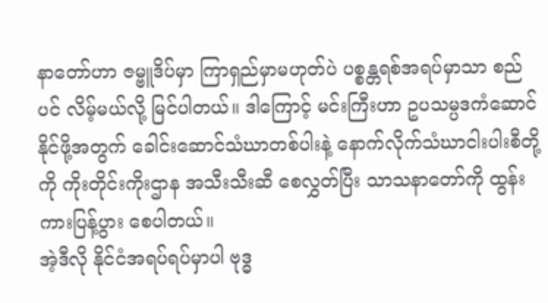နာတော်ဟာ ဇမ္ဗူဒိပ်မှာ ကြာရှည်မှာမဟုတ်ပဲ ပစ္စန္တရစ်အရပ်မှာသာ စည်ပင် လိမ့်မယ်လို့ မြင်ပါတယ်။ ဒါကြောင့် မင်းကြီးဟာ ဥပသမ္ပဒကံဆောင်နိုင်ဖို့အတွက် ခေါင်းဆောင်သံဃာတစ်ပါးနဲ့ နောက်လိုက်သံဃာငါးပါးစီတို့ကို ကိုးတိုင်းကိုးဌာန အသီးသီးဆီ စေလွှတ်ပြီး သာသနာတော်ကို ထွန်းကားပြန့်ပွား စေပါတယ်။
အဲ့ဒီလို နိုင်ငံအရပ်ရပ်မှာပါ ဗုဒ္ဓ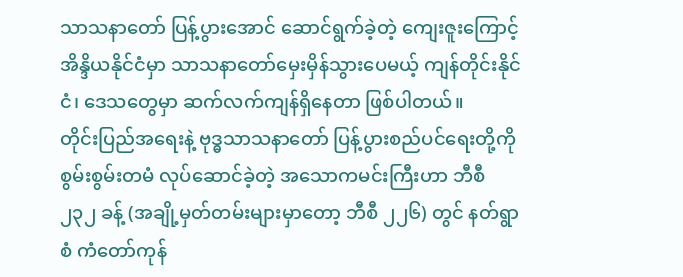သာသနာတော် ပြန့်ပွားအောင် ဆောင်ရွက်ခဲ့တဲ့ ကျေးဇူးကြောင့် အိန္ဒိယနိုင်ငံမှာ သာသနာတော်မှေးမှိန်သွားပေမယ့် ကျန်တိုင်းနိုင်ငံ၊ ဒေသတွေမှာ ဆက်လက်ကျန်ရှိနေတာ ဖြစ်ပါတယ်။
တိုင်းပြည်အရေးနဲ့ ဗုဒ္ဓသာသနာတော် ပြန့်ပွားစည်ပင်ရေးတို့ကို စွမ်းစွမ်းတမံ လုပ်ဆောင်ခဲ့တဲ့ အသောကမင်းကြီးဟာ ဘီစီ ၂၃၂ ခန့် (အချို့မှတ်တမ်းများမှာတော့ ဘီစီ ၂၂၆) တွင် နတ်ရွာစံ ကံတော်ကုန်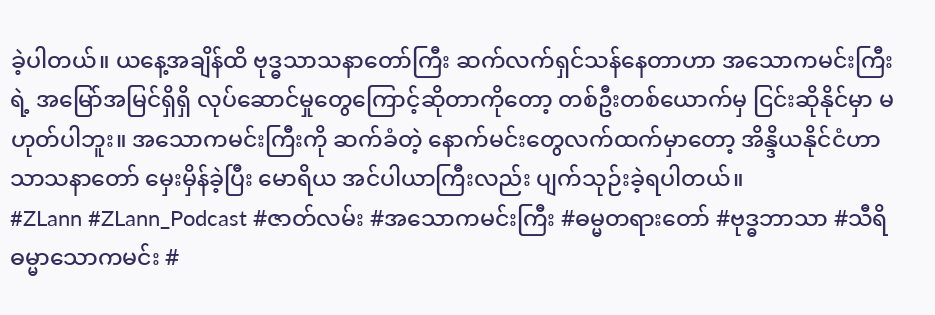ခဲ့ပါတယ်။ ယနေ့အချိန်ထိ ဗုဒ္ဓသာသနာတော်ကြီး ဆက်လက်ရှင်သန်နေတာဟာ အသောကမင်းကြီးရဲ့ အမြော်အမြင်ရှိရှိ လုပ်ဆောင်မှုတွေကြောင့်ဆိုတာကိုတော့ တစ်ဦးတစ်ယောက်မှ ငြင်းဆိုနိုင်မှာ မဟုတ်ပါဘူး။ အသောကမင်းကြီးကို ဆက်ခံတဲ့ နောက်မင်းတွေလက်ထက်မှာတော့ အိန္ဒိယနိုင်ငံဟာ သာသနာတော် မှေးမှိန်ခဲ့ပြီး မောရိယ အင်ပါယာကြီးလည်း ပျက်သုဉ်းခဲ့ရပါတယ်။
#ZLann #ZLann_Podcast #ဇာတ်လမ်း #အသောကမင်းကြီး #ဓမ္မတရားတော် #ဗုဒ္ဓဘာသာ #သီရိဓမ္မာသောကမင်း #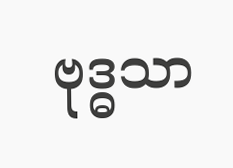ဗုဒ္ဓသာ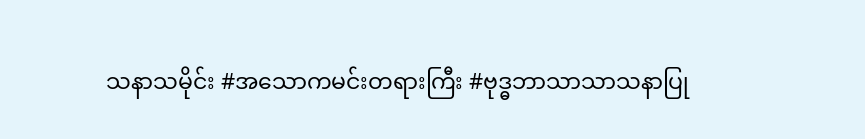သနာသမိုင်း #အသောကမင်းတရားကြီး #ဗုဒ္ဓဘာသာသာသနာပြု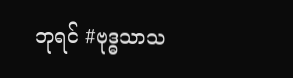ဘုရင် #ဗုဒ္ဓသာသ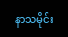နာသမိုင်း